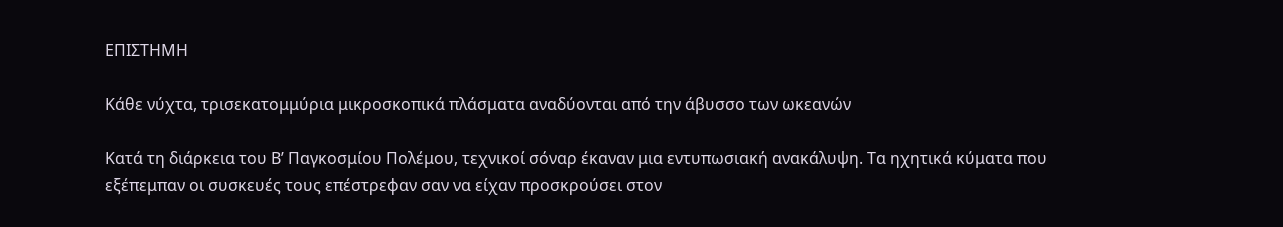ΕΠΙΣΤΗΜΗ

Κάθε νύχτα, τρισεκατομμύρια μικροσκοπικά πλάσματα αναδύονται από την άβυσσο των ωκεανών

Κατά τη διάρκεια του Β’ Παγκοσμίου Πολέμου, τεχνικοί σόναρ έκαναν μια εντυπωσιακή ανακάλυψη. Τα ηχητικά κύματα που εξέπεμπαν οι συσκευές τους επέστρεφαν σαν να είχαν προσκρούσει στον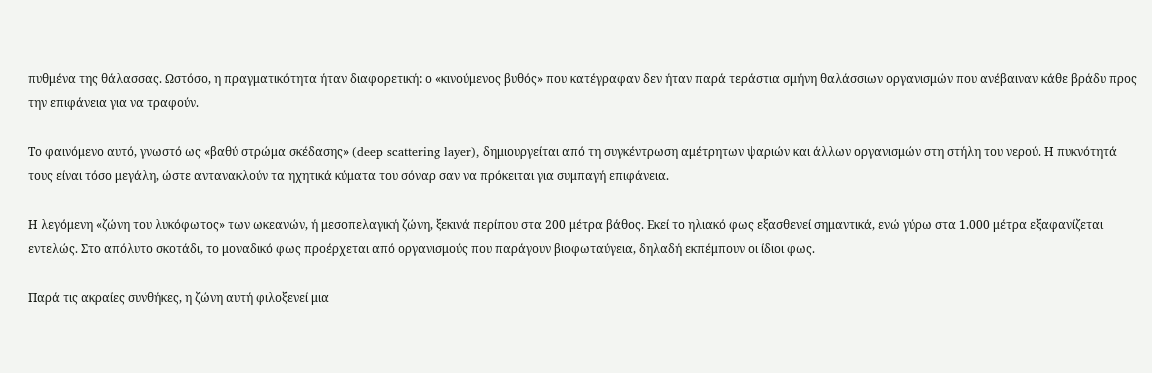πυθμένα της θάλασσας. Ωστόσο, η πραγματικότητα ήταν διαφορετική: ο «κινούμενος βυθός» που κατέγραφαν δεν ήταν παρά τεράστια σμήνη θαλάσσιων οργανισμών που ανέβαιναν κάθε βράδυ προς την επιφάνεια για να τραφούν.

Το φαινόμενο αυτό, γνωστό ως «βαθύ στρώμα σκέδασης» (deep scattering layer), δημιουργείται από τη συγκέντρωση αμέτρητων ψαριών και άλλων οργανισμών στη στήλη του νερού. Η πυκνότητά τους είναι τόσο μεγάλη, ώστε αντανακλούν τα ηχητικά κύματα του σόναρ σαν να πρόκειται για συμπαγή επιφάνεια.

Η λεγόμενη «ζώνη του λυκόφωτος» των ωκεανών, ή μεσοπελαγική ζώνη, ξεκινά περίπου στα 200 μέτρα βάθος. Εκεί το ηλιακό φως εξασθενεί σημαντικά, ενώ γύρω στα 1.000 μέτρα εξαφανίζεται εντελώς. Στο απόλυτο σκοτάδι, το μοναδικό φως προέρχεται από οργανισμούς που παράγουν βιοφωταύγεια, δηλαδή εκπέμπουν οι ίδιοι φως.

Παρά τις ακραίες συνθήκες, η ζώνη αυτή φιλοξενεί μια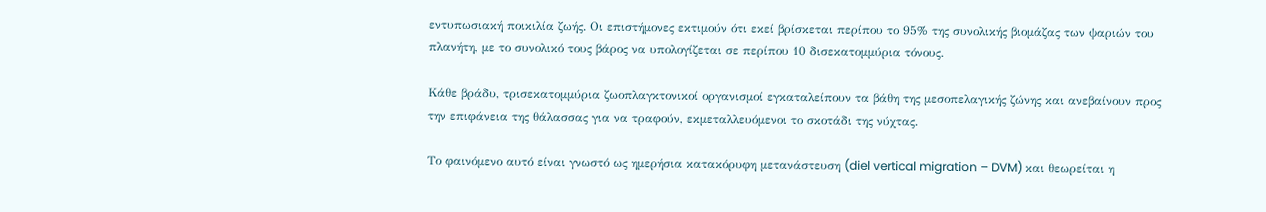εντυπωσιακή ποικιλία ζωής. Οι επιστήμονες εκτιμούν ότι εκεί βρίσκεται περίπου το 95% της συνολικής βιομάζας των ψαριών του πλανήτη, με το συνολικό τους βάρος να υπολογίζεται σε περίπου 10 δισεκατομμύρια τόνους.

Κάθε βράδυ, τρισεκατομμύρια ζωοπλαγκτονικοί οργανισμοί εγκαταλείπουν τα βάθη της μεσοπελαγικής ζώνης και ανεβαίνουν προς την επιφάνεια της θάλασσας για να τραφούν, εκμεταλλευόμενοι το σκοτάδι της νύχτας.

Το φαινόμενο αυτό είναι γνωστό ως ημερήσια κατακόρυφη μετανάστευση (diel vertical migration – DVM) και θεωρείται η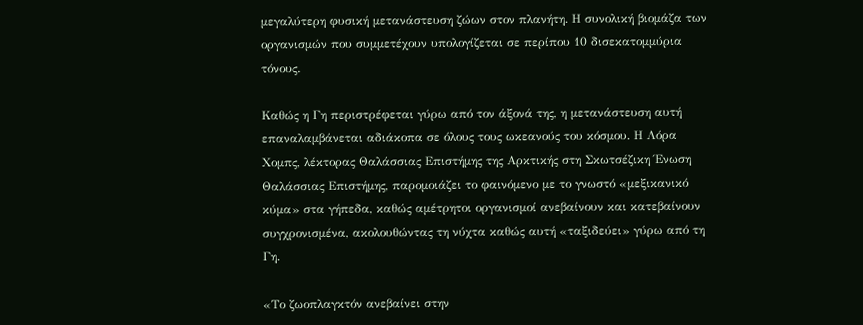μεγαλύτερη φυσική μετανάστευση ζώων στον πλανήτη. Η συνολική βιομάζα των οργανισμών που συμμετέχουν υπολογίζεται σε περίπου 10 δισεκατομμύρια τόνους.

Καθώς η Γη περιστρέφεται γύρω από τον άξονά της, η μετανάστευση αυτή επαναλαμβάνεται αδιάκοπα σε όλους τους ωκεανούς του κόσμου. Η Λόρα Χομπς, λέκτορας Θαλάσσιας Επιστήμης της Αρκτικής στη Σκωτσέζικη Ένωση Θαλάσσιας Επιστήμης, παρομοιάζει το φαινόμενο με το γνωστό «μεξικανικό κύμα» στα γήπεδα, καθώς αμέτρητοι οργανισμοί ανεβαίνουν και κατεβαίνουν συγχρονισμένα, ακολουθώντας τη νύχτα καθώς αυτή «ταξιδεύει» γύρω από τη Γη.

«Το ζωοπλαγκτόν ανεβαίνει στην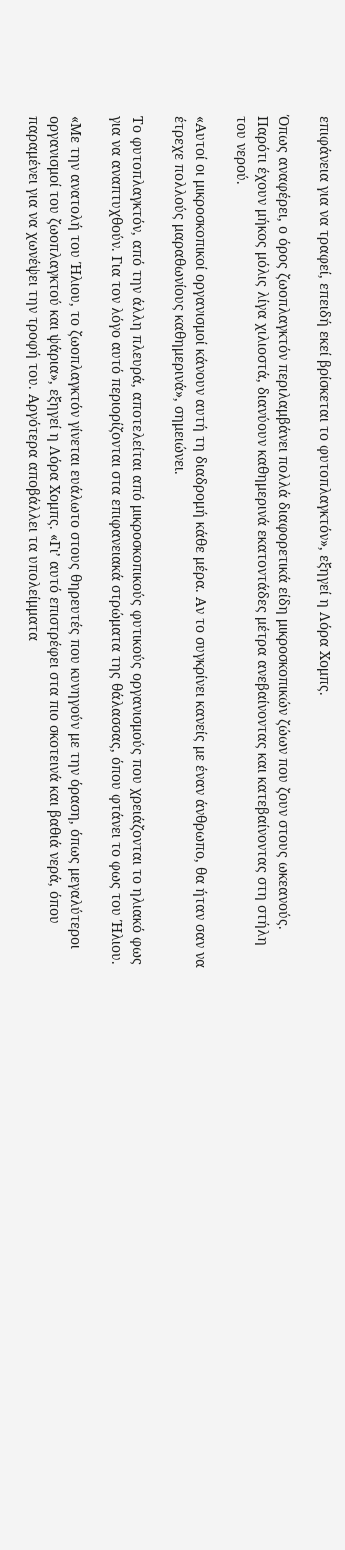επιφάνεια για να τραφεί, επειδή εκεί βρίσκεται το φυτοπλαγκτόν», εξηγεί η Λόρα Χομπς.

Όπως αναφέρει, ο όρος ζωοπλαγκτόν περιλαμβάνει πολλά διαφορετικά είδη μικροσκοπικών ζώων που ζουν στους ωκεανούς. Παρότι έχουν μήκος μόλις λίγα χιλιοστά, διανύουν καθημερινά εκατοντάδες μέτρα ανεβαίνοντας και κατεβαίνοντας στη στήλη του νερού.

«Αυτοί οι μικροσκοπικοί οργανισμοί κάνουν αυτή τη διαδρομή κάθε μέρα. Αν το συγκρίνει κανείς με έναν άνθρωπο, θα ήταν σαν να έτρεχε πολλούς μαραθωνίους καθημερινά», σημειώνει.

Το φυτοπλαγκτόν, από την άλλη πλευρά, αποτελείται από μικροσκοπικούς φυτικούς οργανισμούς που χρειάζονται το ηλιακό φως για να αναπτυχθούν. Για τον λόγο αυτό περιορίζονται στα επιφανειακά στρώματα της θάλασσας, όπου φτάνει το φως του Ήλιου.

«Με την ανατολή του Ήλιου, το ζωοπλαγκτόν γίνεται ευάλωτο στους θηρευτές που κυνηγούν με την όραση, όπως μεγαλύτεροι οργανισμοί του ζωοπλαγκτού και ψάρια», εξηγεί η Λόρα Χομπς. «Γι’ αυτό επιστρέφει στα πιο σκοτεινά και βαθιά νερά, όπου παραμένει για να χωνέψει την τροφή του. Αργότερα αποβάλλει τα υπολείμματα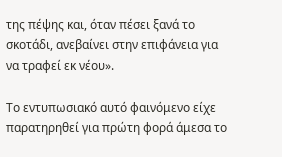της πέψης και, όταν πέσει ξανά το σκοτάδι, ανεβαίνει στην επιφάνεια για να τραφεί εκ νέου».

Το εντυπωσιακό αυτό φαινόμενο είχε παρατηρηθεί για πρώτη φορά άμεσα το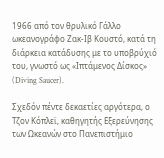1966 από τον θρυλικό Γάλλο ωκεανογράφο Ζακ-Ιβ Κουστό, κατά τη διάρκεια κατάδυσης με το υποβρύχιό του, γνωστό ως «Ιπτάμενος Δίσκος» (Diving Saucer).

Σχεδόν πέντε δεκαετίες αργότερα, ο Τζον Κόπλεϊ, καθηγητής Εξερεύνησης των Ωκεανών στο Πανεπιστήμιο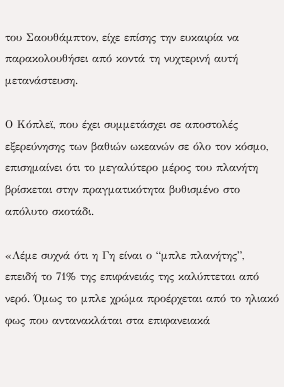του Σαουθάμπτον, είχε επίσης την ευκαιρία να παρακολουθήσει από κοντά τη νυχτερινή αυτή μετανάστευση.

Ο Κόπλεϊ, που έχει συμμετάσχει σε αποστολές εξερεύνησης των βαθιών ωκεανών σε όλο τον κόσμο, επισημαίνει ότι το μεγαλύτερο μέρος του πλανήτη βρίσκεται στην πραγματικότητα βυθισμένο στο απόλυτο σκοτάδι.

«Λέμε συχνά ότι η Γη είναι ο “μπλε πλανήτης”, επειδή το 71% της επιφάνειάς της καλύπτεται από νερό. Όμως το μπλε χρώμα προέρχεται από το ηλιακό φως που αντανακλάται στα επιφανειακά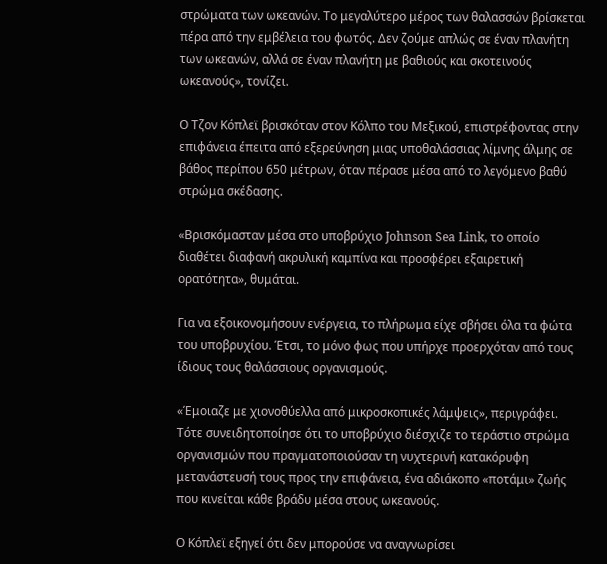στρώματα των ωκεανών. Το μεγαλύτερο μέρος των θαλασσών βρίσκεται πέρα από την εμβέλεια του φωτός. Δεν ζούμε απλώς σε έναν πλανήτη των ωκεανών, αλλά σε έναν πλανήτη με βαθιούς και σκοτεινούς ωκεανούς», τονίζει.

Ο Τζον Κόπλεϊ βρισκόταν στον Κόλπο του Μεξικού, επιστρέφοντας στην επιφάνεια έπειτα από εξερεύνηση μιας υποθαλάσσιας λίμνης άλμης σε βάθος περίπου 650 μέτρων, όταν πέρασε μέσα από το λεγόμενο βαθύ στρώμα σκέδασης.

«Βρισκόμασταν μέσα στο υποβρύχιο Johnson Sea Link, το οποίο διαθέτει διαφανή ακρυλική καμπίνα και προσφέρει εξαιρετική ορατότητα», θυμάται.

Για να εξοικονομήσουν ενέργεια, το πλήρωμα είχε σβήσει όλα τα φώτα του υποβρυχίου. Έτσι, το μόνο φως που υπήρχε προερχόταν από τους ίδιους τους θαλάσσιους οργανισμούς.

«Έμοιαζε με χιονοθύελλα από μικροσκοπικές λάμψεις», περιγράφει. Τότε συνειδητοποίησε ότι το υποβρύχιο διέσχιζε το τεράστιο στρώμα οργανισμών που πραγματοποιούσαν τη νυχτερινή κατακόρυφη μετανάστευσή τους προς την επιφάνεια, ένα αδιάκοπο «ποτάμι» ζωής που κινείται κάθε βράδυ μέσα στους ωκεανούς.

Ο Κόπλεϊ εξηγεί ότι δεν μπορούσε να αναγνωρίσει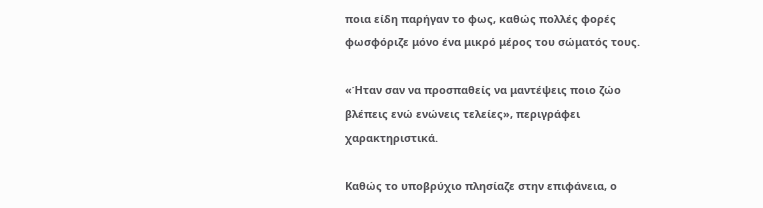ποια είδη παρήγαν το φως, καθώς πολλές φορές φωσφόριζε μόνο ένα μικρό μέρος του σώματός τους.

«Ήταν σαν να προσπαθείς να μαντέψεις ποιο ζώο βλέπεις ενώ ενώνεις τελείες», περιγράφει χαρακτηριστικά.

Καθώς το υποβρύχιο πλησίαζε στην επιφάνεια, ο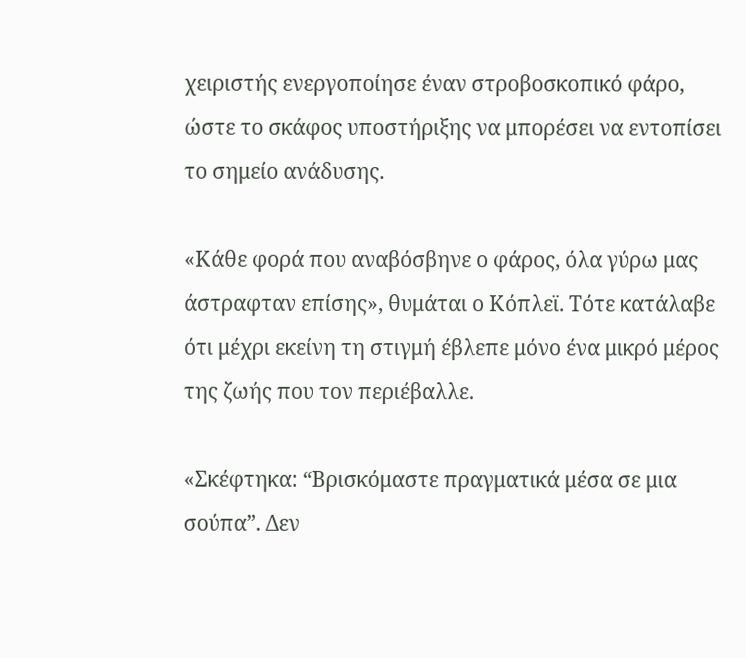χειριστής ενεργοποίησε έναν στροβοσκοπικό φάρο, ώστε το σκάφος υποστήριξης να μπορέσει να εντοπίσει το σημείο ανάδυσης.

«Κάθε φορά που αναβόσβηνε ο φάρος, όλα γύρω μας άστραφταν επίσης», θυμάται ο Κόπλεϊ. Τότε κατάλαβε ότι μέχρι εκείνη τη στιγμή έβλεπε μόνο ένα μικρό μέρος της ζωής που τον περιέβαλλε.

«Σκέφτηκα: “Βρισκόμαστε πραγματικά μέσα σε μια σούπα”. Δεν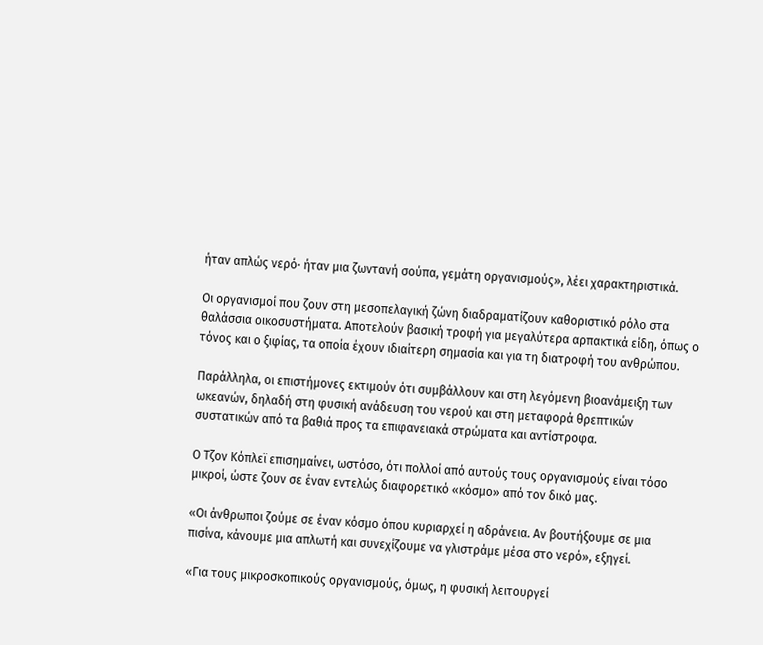ήταν απλώς νερό· ήταν μια ζωντανή σούπα, γεμάτη οργανισμούς», λέει χαρακτηριστικά.

Οι οργανισμοί που ζουν στη μεσοπελαγική ζώνη διαδραματίζουν καθοριστικό ρόλο στα θαλάσσια οικοσυστήματα. Αποτελούν βασική τροφή για μεγαλύτερα αρπακτικά είδη, όπως ο τόνος και ο ξιφίας, τα οποία έχουν ιδιαίτερη σημασία και για τη διατροφή του ανθρώπου.

Παράλληλα, οι επιστήμονες εκτιμούν ότι συμβάλλουν και στη λεγόμενη βιοανάμειξη των ωκεανών, δηλαδή στη φυσική ανάδευση του νερού και στη μεταφορά θρεπτικών συστατικών από τα βαθιά προς τα επιφανειακά στρώματα και αντίστροφα.

Ο Τζον Κόπλεϊ επισημαίνει, ωστόσο, ότι πολλοί από αυτούς τους οργανισμούς είναι τόσο μικροί, ώστε ζουν σε έναν εντελώς διαφορετικό «κόσμο» από τον δικό μας.

«Οι άνθρωποι ζούμε σε έναν κόσμο όπου κυριαρχεί η αδράνεια. Αν βουτήξουμε σε μια πισίνα, κάνουμε μια απλωτή και συνεχίζουμε να γλιστράμε μέσα στο νερό», εξηγεί.

«Για τους μικροσκοπικούς οργανισμούς, όμως, η φυσική λειτουργεί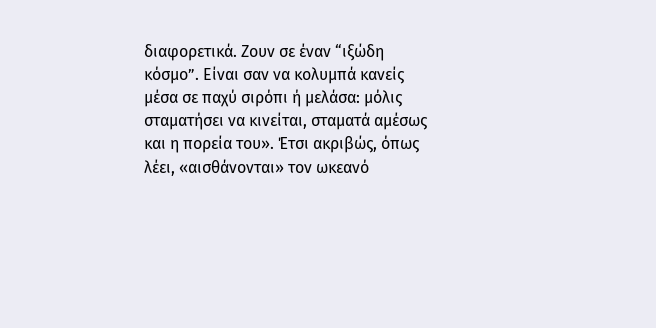διαφορετικά. Ζουν σε έναν “ιξώδη κόσμο”. Είναι σαν να κολυμπά κανείς μέσα σε παχύ σιρόπι ή μελάσα: μόλις σταματήσει να κινείται, σταματά αμέσως και η πορεία του». Έτσι ακριβώς, όπως λέει, «αισθάνονται» τον ωκεανό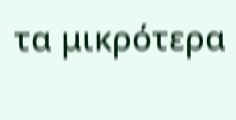τα μικρότερα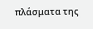πλάσματα της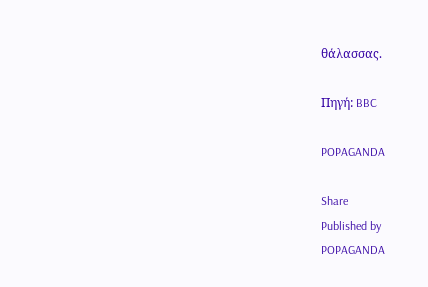θάλασσας.

Πηγή: BBC

POPAGANDA

Share
Published by
POPAGANDA